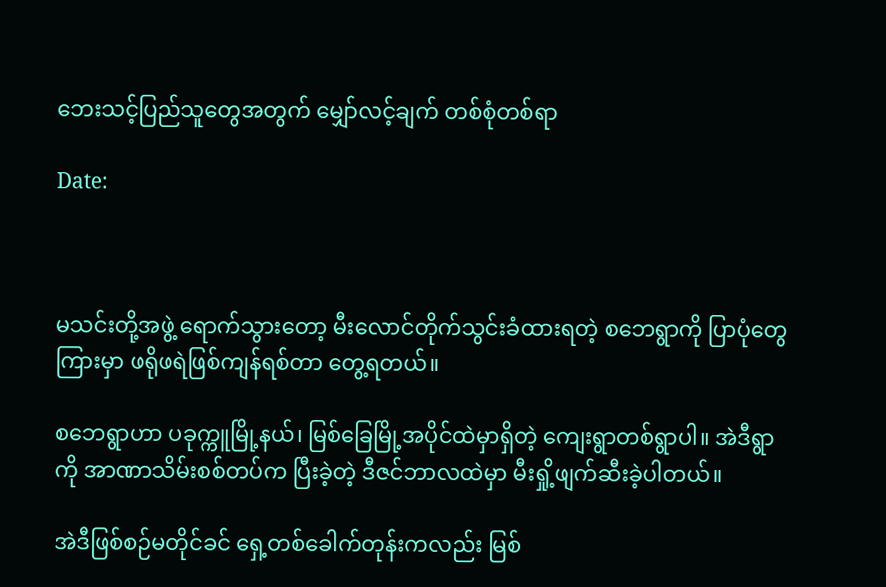ဘေးသင့်ပြည်သူတွေအတွက် မျှော်လင့်ချက် တစ်စုံတစ်ရာ

Date:



မသင်းတို့အဖွဲ့ ရောက်သွားတော့ မီးလောင်တိုက်သွင်းခံထားရတဲ့ စဘေရွာကို ပြာပုံတွေကြားမှာ ဖရိုဖရဲဖြစ်ကျန်ရစ်တာ တွေ့ရတယ်။

စဘေရွာဟာ ပခုက္ကူမြို့နယ်၊ မြစ်ခြေမြို့အပိုင်ထဲမှာရှိတဲ့ ကျေးရွာတစ်ရွာပါ။ အဲဒီရွာကို အာဏာသိမ်းစစ်တပ်က ပြီးခဲ့တဲ့ ဒီဇင်ဘာလထဲမှာ မီးရှို့ဖျက်ဆီးခဲ့ပါတယ်။

အဲဒီဖြစ်စဉ်မတိုင်ခင် ရှေ့တစ်ခေါက်တုန်းကလည်း မြစ်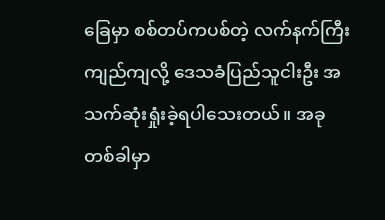ခြေမှာ စစ်တပ်ကပစ်တဲ့ လက်နက်ကြီးကျည်ကျလို့ ဒေသခံပြည်သူငါးဦး အသက်ဆုံးရှုံးခဲ့ရပါသေးတယ်။ အခုတစ်ခါမှာ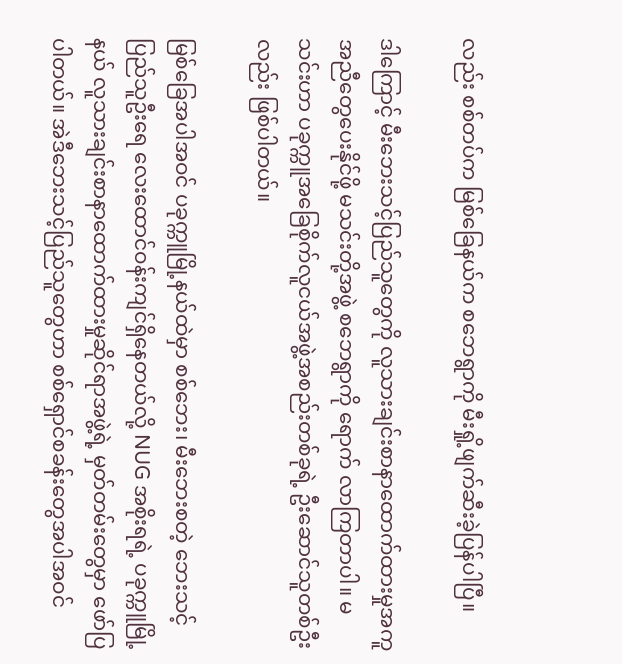လည်း စစ်တပ်က မြစ်ခြေနယ်က စဘေရွာကို မီးရှို့ဖျက်ဆီးခဲ့ပြန်ပါပြီ။

ဒါကြောင့် မီးဘေးသင့်ပြည်သူတွေကို လူသားချင်းစာနာထောက်ထားမှုအကူအညီတွေပေးနိုင်ဖို့ မသင်းတို့အဖွဲ့ စဘေရွာကို ရောက် လာကြတာပါ။ မသင်းဟာ ပခုက္ကူအခြေစိုက်လူငယ်အဖွဲ့အစည်းတစ်ခုရဲ့ ဦးဆောင်သူတစ်ဦးလည်း ဖြစ်ပါတယ်။

မြစ်ခြေအပါအဝင် ပခုက္ကူမြို့နယ်ထဲမှာ စစ်ဘေး၊ မီးဘေးစတဲ့ ဘေးသင့်ပြည်သူဦးရေ လေးထောင်ဝန်းကျင်ရှိနေတယ်လို့ NUG အစိုးရရဲ့ ပခုက္ကူမြို့နယ် လူသားချင်းစာနာထောက်ထားမှုဆိုင်ရာအဖွဲ့ရဲ့ မှတ်တမ်းတွေမှာ ဖော်ပြပါတယ်။ အဲဒီဘေးသင့်ပြည်သူတွေဟာ စစ်ရှောင်စခန်းတွေအပါအဝင်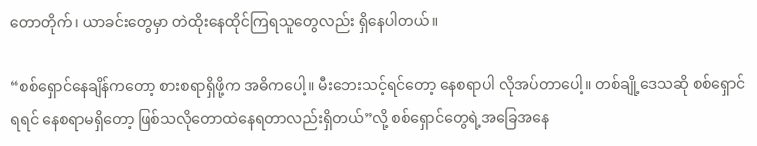တောတိုက်၊ ယာခင်းတွေမှာ တဲထိုးနေထိုင်ကြရသူတွေလည်း ရှိနေပါတယ်။

“စစ်ရှောင်နေချိန်ကတော့ စားစရာရှိဖို့က အဓိကပေါ့။ မီးဘေးသင့်ရင်တော့ နေစရာပါ လိုအပ်တာပေါ့။ တစ်ချို့ဒေသဆို စစ်ရှောင်ရရင် နေစရာမရှိတော့ ဖြစ်သလိုတောထဲနေရတာလည်းရှိတယ်”လို့ စစ်ရှောင်တွေရဲ့အခြေအနေ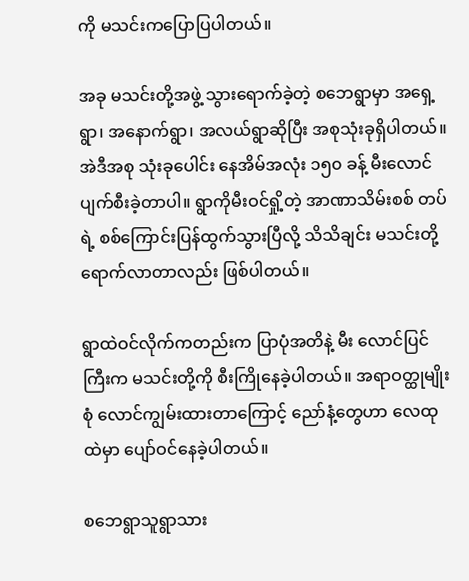ကို မသင်းကပြောပြပါတယ်။

အခု မသင်းတို့အဖွဲ့ သွားရောက်ခဲ့တဲ့ စဘေရွာမှာ အရှေ့ရွာ၊ အနောက်ရွာ၊ အလယ်ရွာဆိုပြီး အစုသုံးခုရှိပါတယ်။ အဲဒီအစု သုံးခုပေါင်း နေအိမ်အလုံး ၁၅၀ ခန့် မီးလောင်ပျက်စီးခဲ့တာပါ။ ရွာကိုမီးဝင်ရှို့တဲ့ အာဏာသိမ်းစစ် တပ်ရဲ့ စစ်ကြောင်းပြန်ထွက်သွားပြီလို့ သိသိချင်း မသင်းတို့ ရောက်လာတာလည်း ဖြစ်ပါတယ်။

ရွာထဲဝင်လိုက်ကတည်းက ပြာပုံအတိနဲ့ မီး လောင်ပြင်ကြီးက မသင်းတို့ကို စီးကြိုနေခဲ့ပါတယ်။ အရာဝတ္ထုမျိုးစုံ လောင်ကျွမ်းထားတာကြောင့် ညော်နံ့တွေဟာ လေထုထဲမှာ ပျော်ဝင်နေခဲ့ပါတယ်။

စဘေရွာသူရွာသား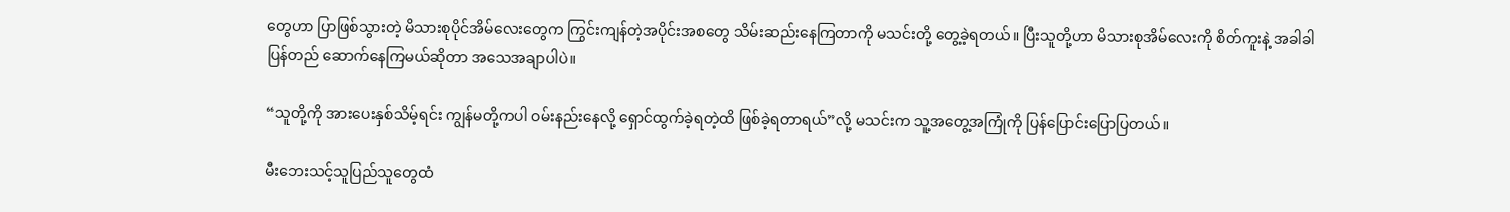တွေဟာ ပြာဖြစ်သွားတဲ့ မိသားစုပိုင်အိမ်လေးတွေက ကြွင်းကျန်တဲ့အပိုင်းအစတွေ သိမ်းဆည်းနေကြတာကို မသင်းတို့ တွေ့ခဲ့ရတယ်။ ပြီးသူတို့ဟာ မိသားစုအိမ်လေးကို စိတ်ကူးနဲ့ အခါခါ ပြန်တည် ဆောက်နေကြမယ်ဆိုတာ အသေအချာပါပဲ။

“သူတို့ကို အားပေးနှစ်သိမ့်ရင်း ကျွန်မတို့ကပါ ဝမ်းနည်းနေလို့ ရှောင်ထွက်ခဲ့ရတဲ့ထိ ဖြစ်ခဲ့ရတာရယ်”လို့ မသင်းက သူ့အတွေ့အကြုံကို ပြန်ပြောင်းပြောပြတယ်။

မီးဘေးသင့်သူပြည်သူတွေထံ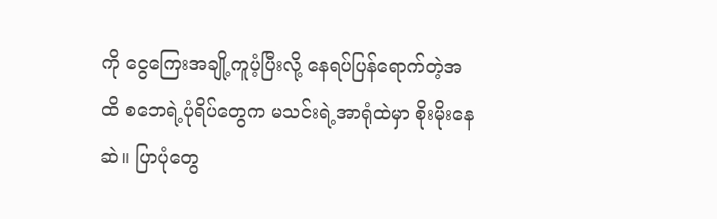ကို ငွေကြေးအချို့ကူပံ့ပြီးလို့ နေရပ်ပြန်ရောက်တဲ့အထိ စဘေရဲ့ပုံရိပ်တွေက မသင်းရဲ့အာရုံထဲမှာ စိုးမိုးနေဆဲ။ ပြာပုံတွေ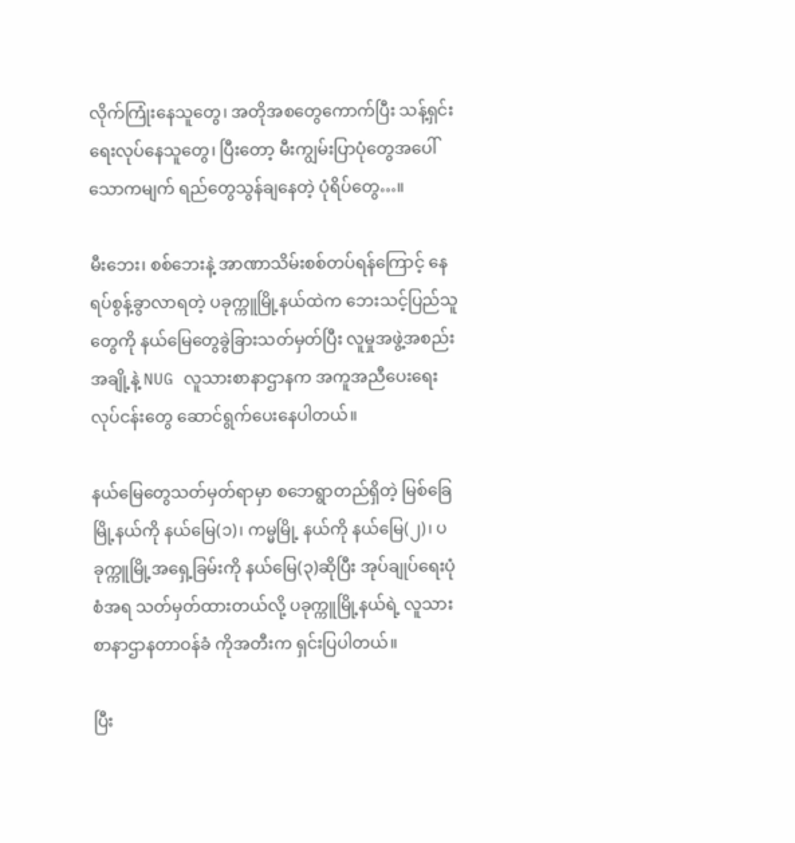လိုက်ကြုံးနေသူတွေ၊ အတိုအစတွေကောက်ပြီး သန့်ရှင်းရေးလုပ်နေသူတွေ၊ ပြီးတော့ မီးကျွမ်းပြာပုံတွေအပေါ် သောကမျက် ရည်တွေသွန်ချနေတဲ့ ပုံရိပ်တွေ…။

မီးဘေး၊ စစ်ဘေးနဲ့ အာဏာသိမ်းစစ်တပ်ရန်ကြောင့် နေရပ်စွန့်ခွာလာရတဲ့ ပခုက္ကူမြို့နယ်ထဲက ဘေးသင့်ပြည်သူတွေကို နယ်မြေတွေခွဲခြားသတ်မှတ်ပြီး လူမှုအဖွဲ့အစည်းအချို့နဲ့ NUG လူသားစာနာဌာနက အကူအညီပေးရေးလုပ်ငန်းတွေ ဆောင်ရွက်ပေးနေပါတယ်။

နယ်မြေတွေသတ်မှတ်ရာမှာ စဘေရွာတည်ရှိတဲ့ မြစ်ခြေမြို့နယ်ကို နယ်မြေ(၁)၊ ကမ္မမြို့ နယ်ကို နယ်မြေ(၂)၊ ပခုက္ကူမြို့အရှေ့ခြမ်းကို နယ်မြေ(၃)ဆိုပြီး အုပ်ချုပ်ရေးပုံစံအရ သတ်မှတ်ထားတယ်လို့ ပခုက္ကူမြို့နယ်ရဲ့ လူသားစာနာဌာနတာဝန်ခံ ကိုအတီးက ရှင်းပြပါတယ်။

ပြီး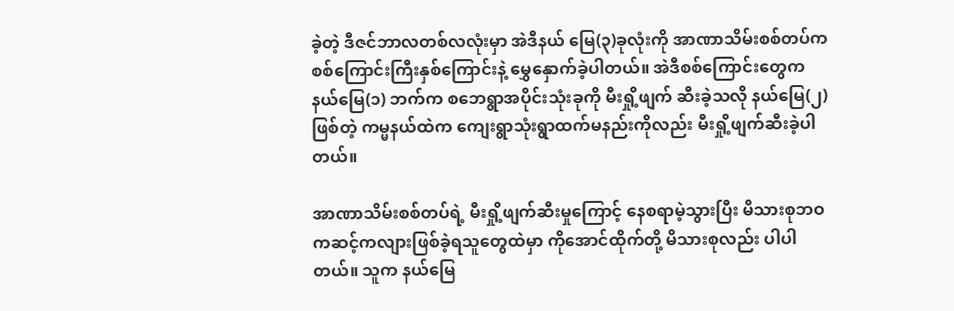ခဲ့တဲ့ ဒီဇင်ဘာလတစ်လလုံးမှာ အဲဒီနယ် မြေ(၃)ခုလုံးကို အာဏာသိမ်းစစ်တပ်က စစ်ကြောင်းကြီးနှစ်ကြောင်းနဲ့ မွှေနှောက်ခဲ့ပါတယ်။ အဲဒီစစ်ကြောင်းတွေက နယ်မြေ(၁) ဘက်က စဘေရွာအပိုင်းသုံးခုကို မီးရှို့ဖျက် ဆီးခဲ့သလို နယ်မြေ(၂)ဖြစ်တဲ့ ကမ္မနယ်ထဲက ကျေးရွာသုံးရွာထက်မနည်းကိုလည်း မီးရှို့ဖျက်ဆီးခဲ့ပါတယ်။

အာဏာသိမ်းစစ်တပ်ရဲ့ မီးရှို့ဖျက်ဆီးမှုကြောင့် နေစရာမဲ့သွားပြီး မိသားစုဘဝ ကဆင့်ကလျားဖြစ်ခဲ့ရသူတွေထဲမှာ ကိုအောင်ထိုက်တို့ မိသားစုလည်း ပါပါတယ်။ သူက နယ်မြေ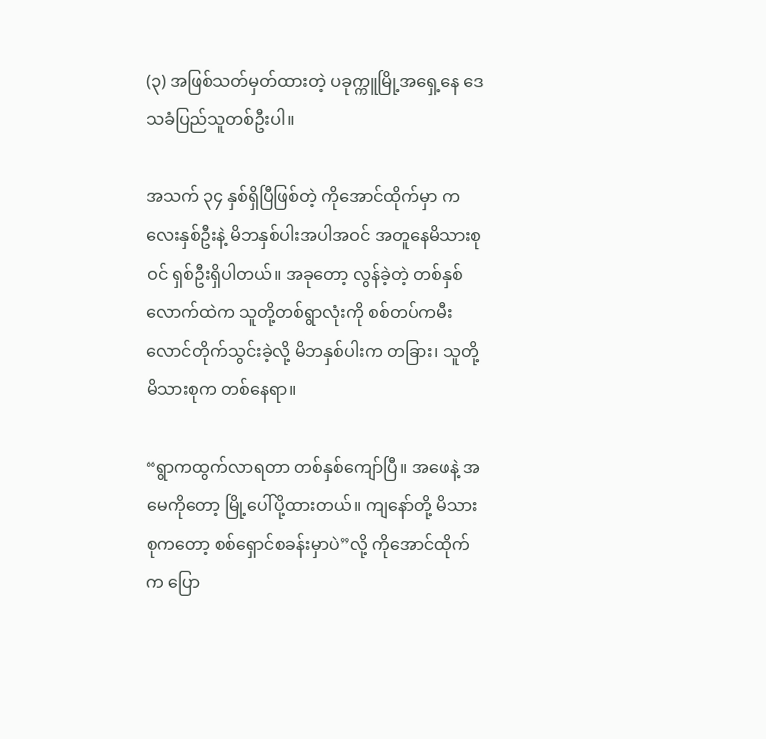(၃) အဖြစ်သတ်မှတ်ထားတဲ့ ပခုက္ကူမြို့အရှေ့နေ ဒေသခံပြည်သူတစ်ဦးပါ။

အသက် ၃၄ နှစ်ရှိပြီဖြစ်တဲ့ ကိုအောင်ထိုက်မှာ ကလေးနှစ်ဦးနဲ့ မိဘနှစ်ပါးအပါအဝင် အတူနေမိသားစုဝင် ရှစ်ဦးရှိပါတယ်။ အခုတော့ လွန်ခဲ့တဲ့ တစ်နှစ်လောက်ထဲက သူတို့တစ်ရွာလုံးကို စစ်တပ်ကမီးလောင်တိုက်သွင်းခဲ့လို့ မိဘနှစ်ပါးက တခြား၊ သူတို့မိသားစုက တစ်နေရာ။

“ရွာကထွက်လာရတာ တစ်နှစ်ကျော်ပြီ။ အဖေနဲ့ အမေကိုတော့ မြို့ပေါ်ပို့ထားတယ်။ ကျနော်တို့ မိသားစုကတော့ စစ်ရှောင်စခန်းမှာပဲ”လို့ ကိုအောင်ထိုက်က ပြော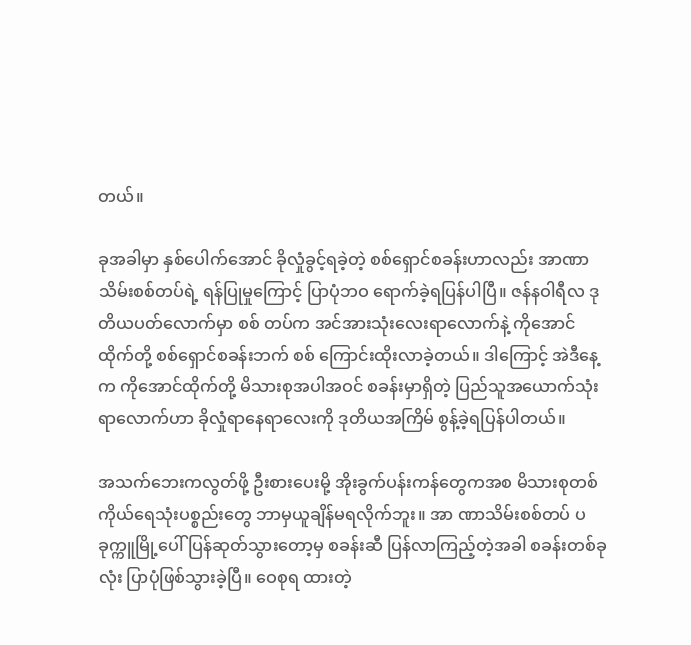တယ်။

ခုအခါမှာ နှစ်ပေါက်အောင် ခိုလှုံခွင့်ရခဲ့တဲ့ စစ်ရှောင်စခန်းဟာလည်း အာဏာသိမ်းစစ်တပ်ရဲ့ ရန်ပြုမှုကြောင့် ပြာပုံဘဝ ရောက်ခဲ့ရပြန်ပါပြီ။ ဇန်နဝါရီလ ဒုတိယပတ်လောက်မှာ စစ် တပ်က အင်အားသုံးလေးရာလောက်နဲ့ ကိုအောင်ထိုက်တို့ စစ်ရှောင်စခန်းဘက် စစ် ကြောင်းထိုးလာခဲ့တယ်။ ဒါကြောင့် အဲဒီနေ့က ကိုအောင်ထိုက်တို့ မိသားစုအပါအဝင် စခန်းမှာရှိတဲ့ ပြည်သူအယောက်သုံးရာလောက်ဟာ ခိုလှုံရာနေရာလေးကို ဒုတိယအကြိမ် စွန့်ခဲ့ရပြန်ပါတယ်။

အသက်ဘေးကလွတ်ဖို့ ဦးစားပေးမို့ အိုးခွက်ပန်းကန်တွေကအစ မိသားစုတစ်ကိုယ်ရေသုံးပစ္စည်းတွေ ဘာမှယူချိန်မရလိုက်ဘူး။ အာ ဏာသိမ်းစစ်တပ် ပခုက္ကူမြို့ပေါ် ပြန်ဆုတ်သွားတော့မှ စခန်းဆီ ပြန်လာကြည့်တဲ့အခါ စခန်းတစ်ခုလုံး ပြာပုံဖြစ်သွားခဲ့ပြီ။ ဝေစုရ ထားတဲ့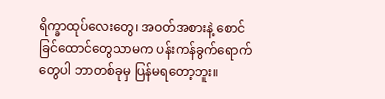ရိက္ခာထုပ်လေးတွေ၊ အဝတ်အစားနဲ့ စောင်ခြင်ထောင်တွေသာမက ပန်းကန်ခွက်ရောက်တွေပါ ဘာတစ်ခုမှ ပြန်မရတော့ဘူး။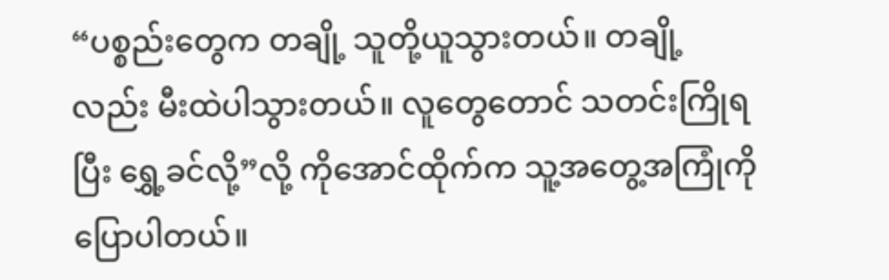“ပစ္စည်းတွေက တချို့ သူတို့ယူသွားတယ်။ တချို့လည်း မီးထဲပါသွားတယ်။ လူတွေတောင် သတင်းကြိုရပြီး ရွှေ့ခင်လို့”လို့ ကိုအောင်ထိုက်က သူ့အတွေ့အကြုံကို ပြောပါတယ်။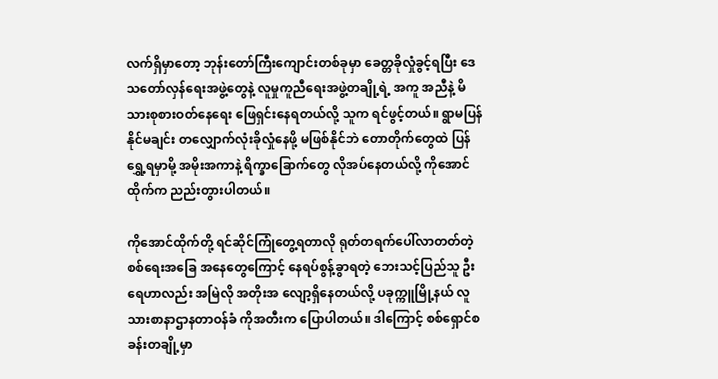လက်ရှိမှာတော့ ဘုန်းတော်ကြီးကျောင်းတစ်ခုမှာ ခေတ္တခိုလှုံခွင့်ရပြီး ဒေသတော်လှန်ရေးအဖွဲ့တွေနဲ့ လူမှုကူညီရေးအဖွဲ့တချို့ရဲ့ အကူ အညီနဲ့ မိသားစုစားဝတ်နေရေး ဖြေရှင်းနေရတယ်လို့ သူက ရင်ဖွင့်တယ်။ ရွာမပြန်နိုင်မချင်း တလျှောက်လုံးခိုလှုံနေဖို့ မဖြစ်နိုင်ဘဲ တောတိုက်တွေထဲ ပြန်ရွှေ့ရမှာမို့ အမိုးအကာနဲ့ ရိက္ခာခြောက်တွေ လိုအပ်နေတယ်လို့ ကိုအောင်ထိုက်က ညည်းတွားပါတယ်။

ကိုအောင်ထိုက်တို့ ရင်ဆိုင်ကြုံတွေ့ရတာလို ရုတ်တရက်ပေါ်လာတတ်တဲ့ စစ်ရေးအခြေ အနေတွေကြောင့် နေရပ်စွန့်ခွာရတဲ့ ဘေးသင့်ပြည်သူ ဦးရေဟာလည်း အမြဲလို အတိုးအ လျော့ရှိနေတယ်လို့ ပခုက္ကူမြို့နယ် လူသားစာနာဌာနတာဝန်ခံ ကိုအတီးက ပြောပါတယ်။ ဒါကြောင့် စစ်ရှောင်စခန်းတချို့မှာ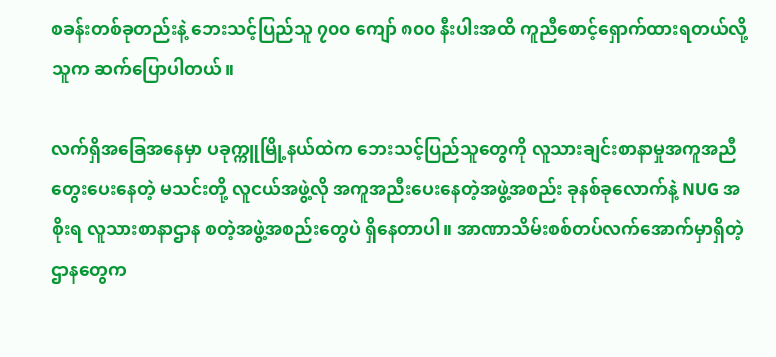စခန်းတစ်ခုတည်းနဲ့ ဘေးသင့်ပြည်သူ ၇၀၀ ကျော် ၈၀၀ နီးပါးအထိ ကူညီစောင့်ရှောက်ထားရတယ်လို့ သူက ဆက်ပြောပါတယ်။

လက်ရှိအခြေအနေမှာ ပခုက္ကူမြို့နယ်ထဲက ဘေးသင့်ပြည်သူတွေကို လူသားချင်းစာနာမှုအကူအညီတွေးပေးနေတဲ့ မသင်းတို့ လူငယ်အဖွဲ့လို အကူအညီးပေးနေတဲ့အဖွဲ့အစည်း ခုနစ်ခုလောက်နဲ့ NUG အစိုးရ လူသားစာနာဌာန စတဲ့အဖွဲ့အစည်းတွေပဲ ရှိနေတာပါ။ အာဏာသိမ်းစစ်တပ်လက်အောက်မှာရှိတဲ့ ဌာနတွေက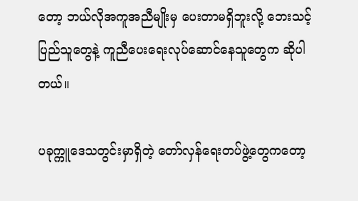တော့ ဘယ်လိုအကူအညီမျိုးမှ ပေးတာမရှိဘူးလို့ ဘေးသင့်ပြည်သူတွေနဲ့ ကူညီပေးရေးလုပ်ဆောင်နေသူတွေက ဆိုပါတယ်။

ပခုက္ကူဒေသတွင်းမှာရှိတဲ့ တော်လှန်ရေးတပ်ဖွဲ့တွေကတော့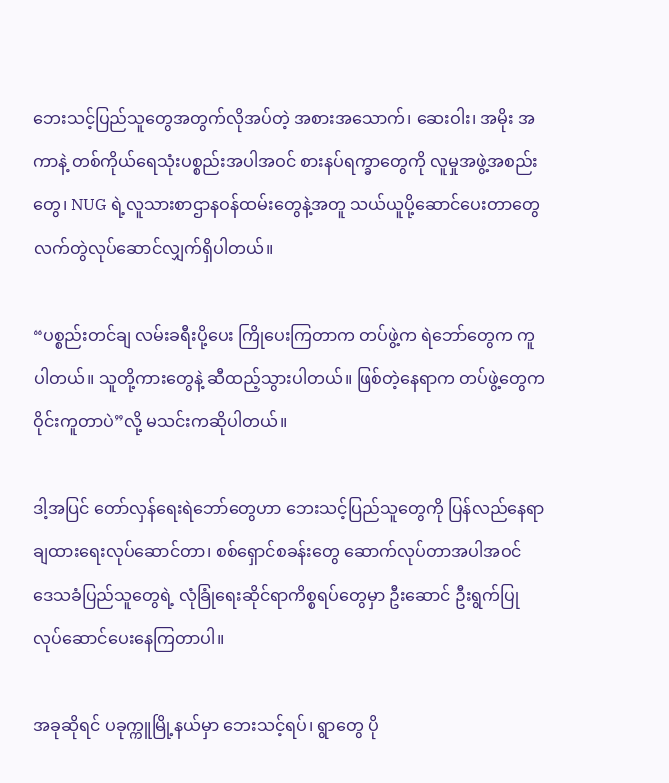ဘေးသင့်ပြည်သူတွေအတွက်လိုအပ်တဲ့ အစားအသောက်၊ ဆေးဝါး၊ အမိုး အကာနဲ့ တစ်ကိုယ်ရေသုံးပစ္စည်းအပါအဝင် စားနပ်ရက္ခာတွေကို လူမှုအဖွဲ့အစည်းတွေ၊ NUG ရဲ့လူသားစာဌာနဝန်ထမ်းတွေနဲ့အတူ သယ်ယူပို့ဆောင်ပေးတာတွေ လက်တွဲလုပ်ဆောင်လျှက်ရှိပါတယ်။

“ပစ္စည်းတင်ချ လမ်းခရီးပို့ပေး ကြိုပေးကြတာက တပ်ဖွဲ့က ရဲဘော်တွေက ကူပါတယ်။ သူတို့ကားတွေနဲ့ ဆီထည့်သွားပါတယ်။ ဖြစ်တဲ့နေရာက တပ်ဖွဲ့တွေက ဝိုင်းကူတာပဲ”လို့ မသင်းကဆိုပါတယ်။

ဒါ့အပြင် တော်လှန်ရေးရဲဘော်တွေဟာ ဘေးသင့်ပြည်သူတွေကို ပြန်လည်နေရာချထားရေးလုပ်ဆောင်တာ၊ စစ်ရှောင်စခန်းတွေ ဆောက်လုပ်တာအပါအဝင် ဒေသခံပြည်သူတွေရဲ့ လုံခြုံရေးဆိုင်ရာကိစ္စရပ်တွေမှာ ဦးဆောင် ဦးရွက်ပြုလုပ်ဆောင်ပေးနေကြတာပါ။

အခုဆိုရင် ပခုက္ကူမြို့နယ်မှာ ဘေးသင့်ရပ်၊ ရွာတွေ ပို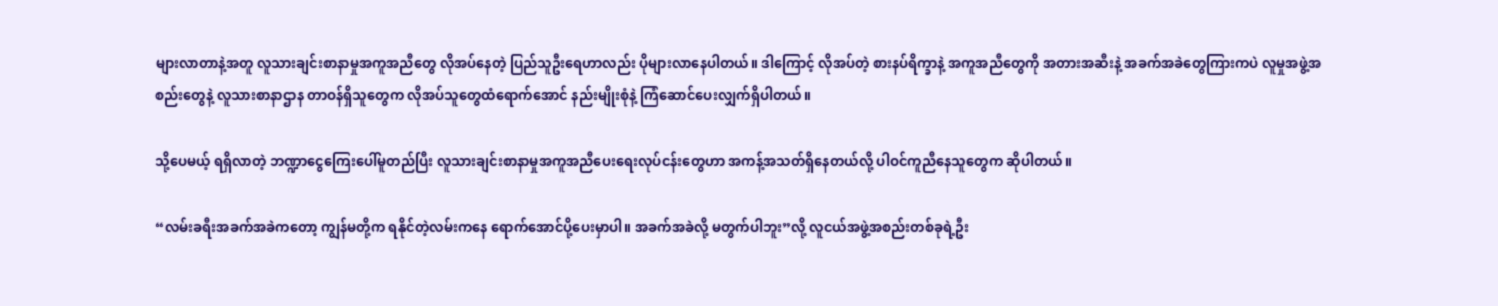များလာတာနဲ့အတူ လူသားချင်းစာနာမှုအကူအညီတွေ လိုအပ်နေတဲ့ ပြည်သူဦးရေဟာလည်း ပိုများလာနေပါတယ်။ ဒါကြောင့် လိုအပ်တဲ့ စားနပ်ရိက္ခာနဲ့ အကူအညီတွေကို အတားအဆီးနဲ့ အခက်အခဲတွေကြားကပဲ လူမှုအဖွဲ့အစည်းတွေနဲ့ လူသားစာနာဌာန တာဝန်ရှိသူတွေက လိုအပ်သူတွေထံရောက်အောင် နည်းမျိုးစုံနဲ့ ကြံဆောင်ပေးလျှက်ရှိပါတယ်။

သို့ပေမယ့် ရရှိလာတဲ့ ဘဏ္ဍာငွေကြေးပေါ်မူတည်ပြီး လူသားချင်းစာနာမှုအကူအညီပေးရေးလုပ်ငန်းတွေဟာ အကန့်အသတ်ရှိနေတယ်လို့ ပါဝင်ကူညီနေသူတွေက ဆိုပါတယ်။

“လမ်းခရီးအခက်အခဲကတော့ ကျွန်မတို့က ရနိုင်တဲ့လမ်းကနေ ရောက်အောင်ပို့ပေးမှာပါ။ အခက်အခဲလို့ မတွက်ပါဘူး”လို့ လူငယ်အဖွဲ့အစည်းတစ်ခုရဲ့ဦး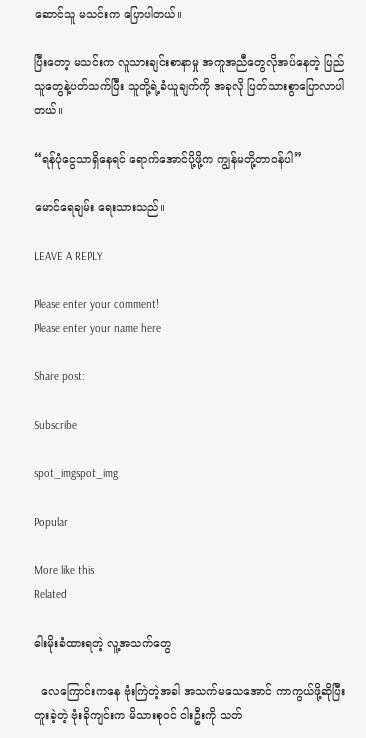ဆောင်သူ မသင်းက ပြောပါတယ်။

ပြီးတော့ မသင်းက လူသားချင်းစာနာမှု အကူအညီတွေလိုအပ်နေတဲ့ ပြည်သူတွေနဲ့ပတ်သက်ပြီး သူတို့ရဲ့ခံယူချက်ကို အခုလို ပြတ်သားစွာပြောလာပါတယ်။

“ရန်ပုံငွေသာရှိနေရင် ရောက်အောင်ပို့ဖို့က ကျွန်မတို့တာဝန်ပါ”

မောင်ရေချမ်း ရေးသားသည်။

LEAVE A REPLY

Please enter your comment!
Please enter your name here

Share post:

Subscribe

spot_imgspot_img

Popular

More like this
Related

ဓါးမိုးခံထားရတဲ့ လူ့အသက်တွေ

  လေကြောင်းကနေ ဗုံးကြဲတဲ့အခါ အသက်မသေအောင် ကာကွယ်ဖို့ဆိုပြီး တူးခဲ့တဲ့ ဗုံးခိုကျင်းက မိသားစုဝင် ငါးဦးကို သတ်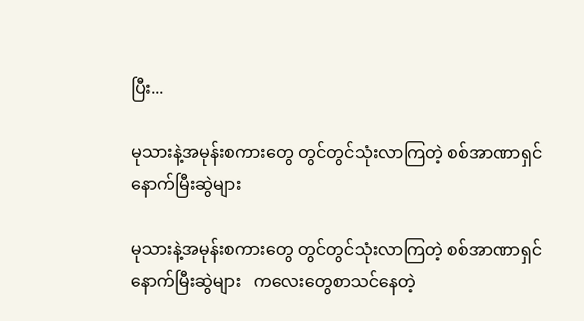ပြီး...

မုသားနဲ့အမုန်းစကားတွေ တွင်တွင်သုံးလာကြတဲ့ စစ်အာဏာရှင် နောက်မြီးဆွဲများ

မုသားနဲ့အမုန်းစကားတွေ တွင်တွင်သုံးလာကြတဲ့ စစ်အာဏာရှင် နောက်မြီးဆွဲများ   ကလေးတွေစာသင်နေတဲ့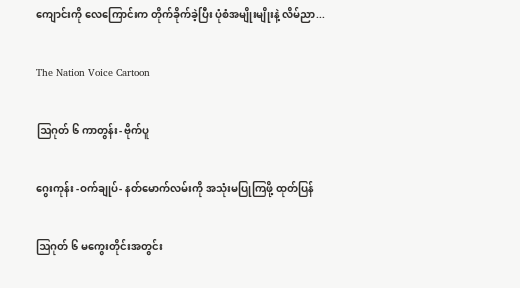ကျောင်းကို လေကြောင်းက တိုက်ခိုက်ခဲ့ပြီး ပုံစံအမျိုးမျိုးနဲ့ လိမ်ညာ...

The Nation Voice Cartoon

ဩဂုတ် ၆ ကာတွန်း- ဗိုက်ပူ

ဂွေးကုန်း -ဝက်ချုပ်- နတ်မောက်လမ်းကို အသုံးမပြုကြဖို့ ထုတ်ပြန်

ဩဂုတ် ၆ မကွေးတိုင်းအတွင်း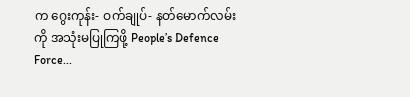က ဂွေးကုန်း- ဝက်ချုပ်- နတ်မောက်လမ်းကို အသုံးမပြုကြဖို့ People’s Defence Force...